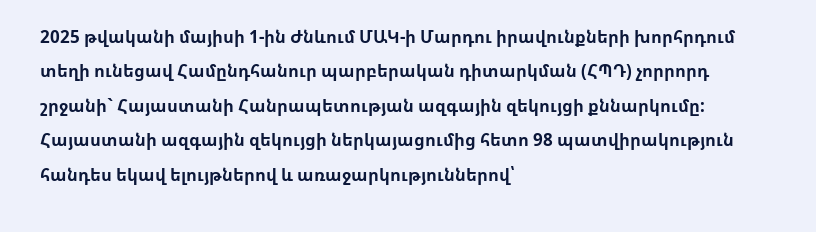2025 թվականի մայիսի 1-ին Ժնևում ՄԱԿ-ի Մարդու իրավունքների խորհրդում տեղի ունեցավ Համընդհանուր պարբերական դիտարկման (ՀՊԴ) չորրորդ շրջանի` Հայաստանի Հանրապետության ազգային զեկույցի քննարկումը:
Հայաստանի ազգային զեկույցի ներկայացումից հետո 98 պատվիրակություն հանդես եկավ ելույթներով և առաջարկություններով՝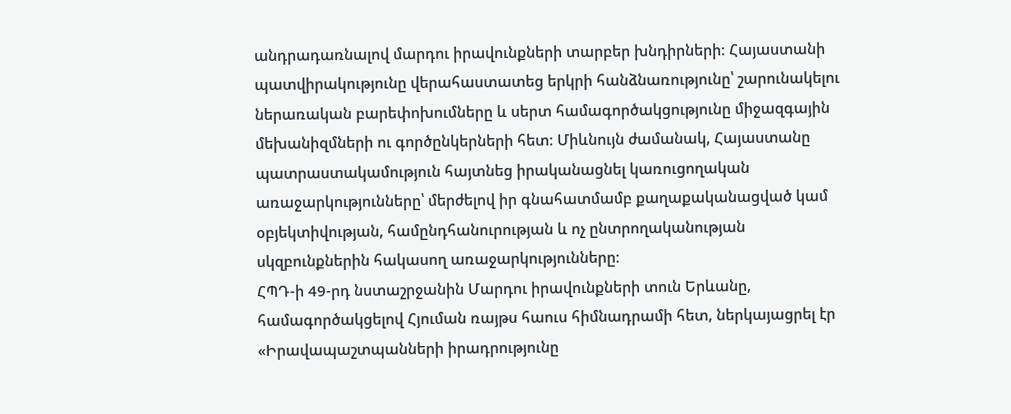անդրադառնալով մարդու իրավունքների տարբեր խնդիրների։ Հայաստանի պատվիրակությունը վերահաստատեց երկրի հանձնառությունը՝ շարունակելու ներառական բարեփոխումները և սերտ համագործակցությունը միջազգային մեխանիզմների ու գործընկերների հետ։ Միևնույն ժամանակ, Հայաստանը պատրաստակամություն հայտնեց իրականացնել կառուցողական առաջարկությունները՝ մերժելով իր գնահատմամբ քաղաքականացված կամ օբյեկտիվության, համընդհանուրության և ոչ ընտրողականության սկզբունքներին հակասող առաջարկությունները։
ՀՊԴ-ի 49-րդ նստաշրջանին Մարդու իրավունքների տուն Երևանը, համագործակցելով Հյուման ռայթս հաուս հիմնադրամի հետ, ներկայացրել էր «Իրավապաշտպանների իրադրությունը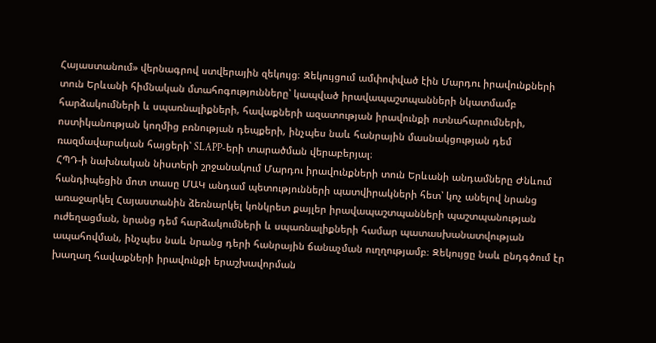Հայաստանում» վերնագրով ստվերային զեկույց։ Զեկույցում ամփոփված էին Մարդու իրավունքների տուն Երևանի հիմնական մտահոգությունները՝ կապված իրավապաշտպանների նկատմամբ հարձակումների և սպառնալիքների, հավաքների ազատության իրավունքի ոտնահարումների, ոստիկանության կողմից բռնության դեպքերի, ինչպես նաև հանրային մասնակցության դեմ ռազմավարական հայցերի՝ SLAPP-երի տարածման վերաբերյալ։
ՀՊԴ-ի նախնական նիստերի շրջանակում Մարդու իրավունքների տուն Երևանի անդամները Ժնևում հանդիպեցին մոտ տասը ՄԱԿ անդամ պետությունների պատվիրակների հետ՝ կոչ անելով նրանց առաջարկել Հայաստանին ձեռնարկել կոնկրետ քայլեր իրավապաշտպանների պաշտպանության ուժեղացման, նրանց դեմ հարձակումների և սպառնալիքների համար պատասխանատվության ապահովման, ինչպես նաև նրանց դերի հանրային ճանաչման ուղղությամբ։ Զեկույցը նաև ընդգծում էր խաղաղ հավաքների իրավունքի երաշխավորման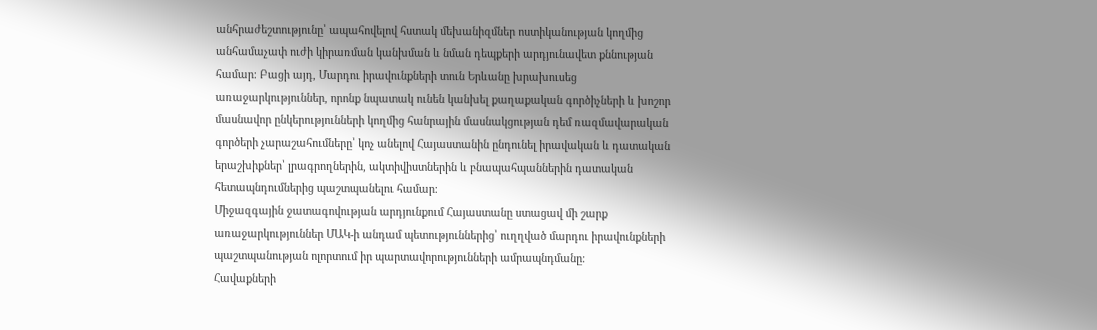անհրաժեշտությունը՝ ապահովելով հստակ մեխանիզմներ ոստիկանության կողմից անհամաչափ ուժի կիրառման կանխման և նման դեպքերի արդյունավետ քննության համար։ Բացի այդ, Մարդու իրավունքների տուն Երևանը խրախուսեց առաջարկություններ, որոնք նպատակ ունեն կանխել քաղաքական գործիչների և խոշոր մասնավոր ընկերությունների կողմից հանրային մասնակցության դեմ ռազմավարական գործերի չարաշահումները՝ կոչ անելով Հայաստանին ընդունել իրավական և դատական երաշխիքներ՝ լրագրողներին, ակտիվիստներին և բնապահպաններին դատական հետապնդումներից պաշտպանելու համար։
Միջազգային ջատագովության արդյունքում Հայաստանը ստացավ մի շարք առաջարկություններ ՄԱԿ-ի անդամ պետություններից՝ ուղղված մարդու իրավունքների պաշտպանության ոլորտում իր պարտավորությունների ամրապնդմանը։
Հավաքների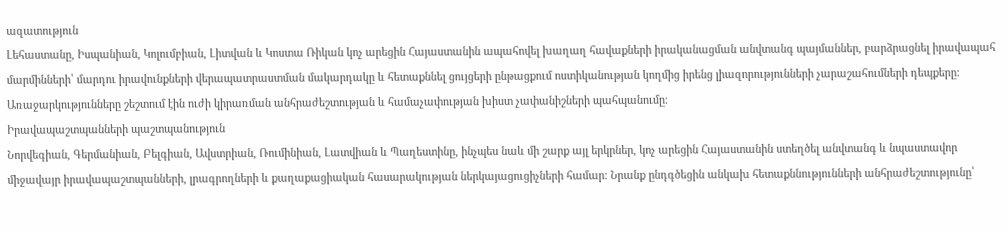ազատություն
Լեհաստանը, Իսպանիան, Կոլումբիան, Լիտվան և Կոստա Ռիկան կոչ արեցին Հայաստանին ապահովել խաղաղ հավաքների իրականացման անվտանգ պայմաններ, բարձրացնել իրավապահ մարմինների՝ մարդու իրավունքների վերապատրաստման մակարդակը և հետաքննել ցույցերի ընթացքում ոստիկանության կողմից իրենց լիազորությունների չարաշահումների դեպքերը։ Առաջարկությունները շեշտում էին ուժի կիրառման անհրաժեշտության և համաչափության խիստ չափանիշների պահպանումը։
Իրավապաշտպանների պաշտպանություն
Նորվեգիան, Գերմանիան, Բելգիան, Ավստրիան, Ռումինիան, Լատվիան և Պաղեստինը, ինչպես նաև մի շարք այլ երկրներ, կոչ արեցին Հայաստանին ստեղծել անվտանգ և նպաստավոր միջավայր իրավապաշտպանների, լրագրողների և քաղաքացիական հասարակության ներկայացուցիչների համար։ Նրանք ընդգծեցին անկախ հետաքննությունների անհրաժեշտությունը՝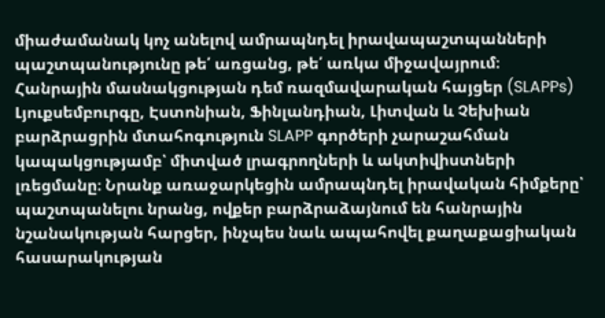միաժամանակ կոչ անելով ամրապնդել իրավապաշտպանների պաշտպանությունը թե՛ առցանց, թե՛ առկա միջավայրում։
Հանրային մասնակցության դեմ ռազմավարական հայցեր (SLAPPs)
Լյուքսեմբուրգը, Էստոնիան, Ֆինլանդիան, Լիտվան և Չեխիան բարձրացրին մտահոգություն SLAPP գործերի չարաշահման կապակցությամբ՝ միտված լրագրողների և ակտիվիստների լռեցմանը։ Նրանք առաջարկեցին ամրապնդել իրավական հիմքերը՝ պաշտպանելու նրանց, ովքեր բարձրաձայնում են հանրային նշանակության հարցեր, ինչպես նաև ապահովել քաղաքացիական հասարակության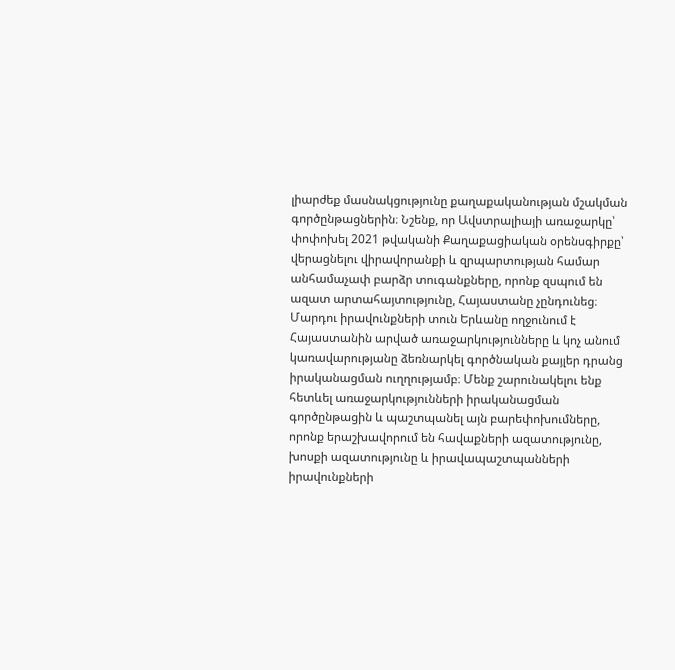լիարժեք մասնակցությունը քաղաքականության մշակման գործընթացներին։ Նշենք, որ Ավստրալիայի առաջարկը՝ փոփոխել 2021 թվականի Քաղաքացիական օրենսգիրքը՝ վերացնելու վիրավորանքի և զրպարտության համար անհամաչափ բարձր տուգանքները, որոնք զսպում են ազատ արտահայտությունը, Հայաստանը չընդունեց։
Մարդու իրավունքների տուն Երևանը ողջունում է Հայաստանին արված առաջարկությունները և կոչ անում կառավարությանը ձեռնարկել գործնական քայլեր դրանց իրականացման ուղղությամբ։ Մենք շարունակելու ենք հետևել առաջարկությունների իրականացման գործընթացին և պաշտպանել այն բարեփոխումները, որոնք երաշխավորում են հավաքների ազատությունը, խոսքի ազատությունը և իրավապաշտպանների իրավունքների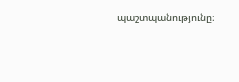պաշտպանությունը։